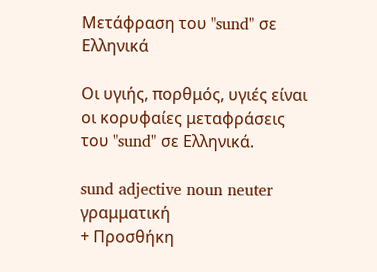Μετάφραση του "sund" σε Ελληνικά

Οι υγιής, πορθμός, υγιές είναι οι κορυφαίες μεταφράσεις του "sund" σε Ελληνικά.

sund adjective noun neuter γραμματική
+ Προσθήκη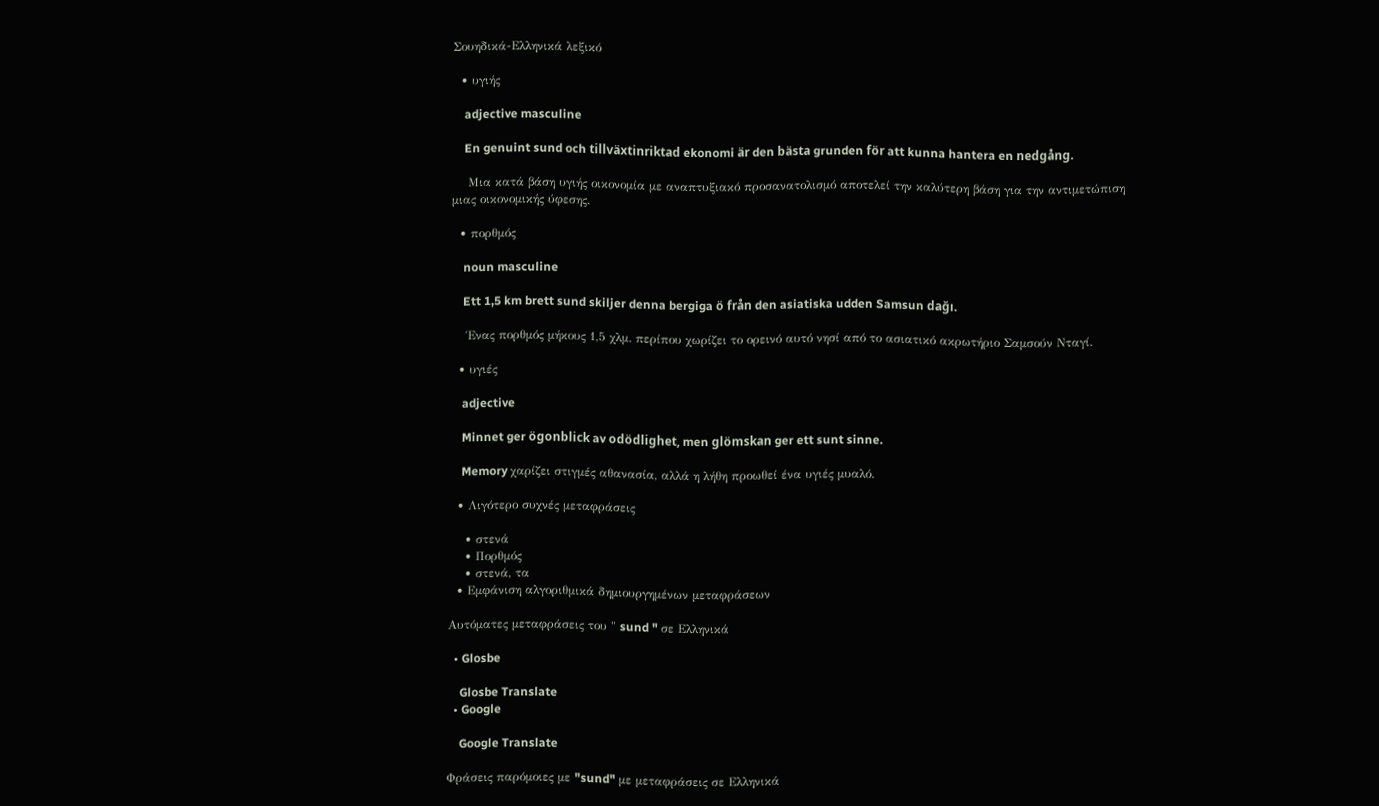Σουηδικά-Ελληνικά λεξικό

  • υγιής

    adjective masculine

    En genuint sund och tillväxtinriktad ekonomi är den bästa grunden för att kunna hantera en nedgång.

    Μια κατά βάση υγιής οικονομία με αναπτυξιακό προσανατολισμό αποτελεί την καλύτερη βάση για την αντιμετώπιση μιας οικονομικής ύφεσης.

  • πορθμός

    noun masculine

    Ett 1,5 km brett sund skiljer denna bergiga ö från den asiatiska udden Samsun dağı.

    Ένας πορθμός μήκους 1,5 χλμ. περίπου χωρίζει το ορεινό αυτό νησί από το ασιατικό ακρωτήριο Σαμσούν Νταγί.

  • υγιές

    adjective

    Minnet ger ögonblick av odödlighet, men glömskan ger ett sunt sinne.

    Memory χαρίζει στιγμές αθανασία, αλλά η λήθη προωθεί ένα υγιές μυαλό.

  • Λιγότερο συχνές μεταφράσεις

    • στενά
    • Πορθμός
    • στενά, τα
  • Εμφάνιση αλγοριθμικά δημιουργημένων μεταφράσεων

Αυτόματες μεταφράσεις του " sund " σε Ελληνικά

  • Glosbe

    Glosbe Translate
  • Google

    Google Translate

Φράσεις παρόμοιες με "sund" με μεταφράσεις σε Ελληνικά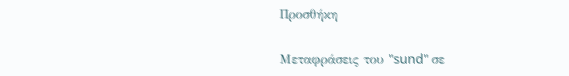Προσθήκη

Μεταφράσεις του "sund" σε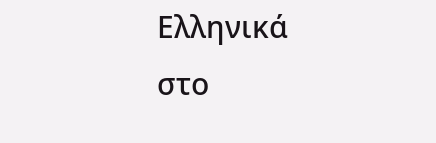Ελληνικά στο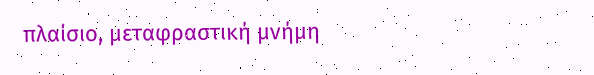πλαίσιο, μεταφραστική μνήμη